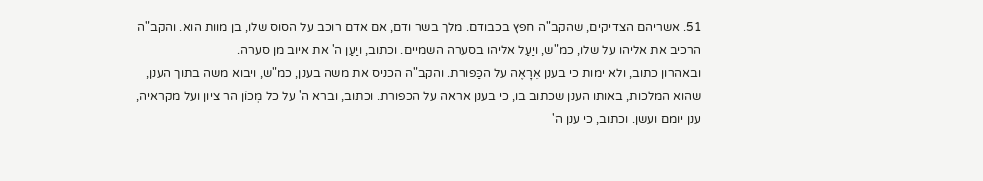51. אשריהם הצדיקים, שהקב"ה חפץ בכבודם. מלך בשר ודם, אם אדם רוכב על הסוס שלו, בן מוות הוא. והקב"ה הרכיב את אליהו על שלו, כמ"ש, ויַעַל אליהו בסערה השמיים. וכתוב, ויַעַן ה' את איוב מן סערה.
ובאהרון כתוב, ולא ימות כי בענן אֵרָאֶה על הכַּפורת. והקב"ה הכניס את משה בענן, כמ"ש, ויבוא משה בתוך הענן, שהוא המלכות, באותו הענן שכתוב בו, כי בענן אראה על הכפורת. וכתוב, וברא ה' על כל מְכוֹן הר ציון ועל מקראיה, ענן יומם ועשן. וכתוב, כי ענן ה'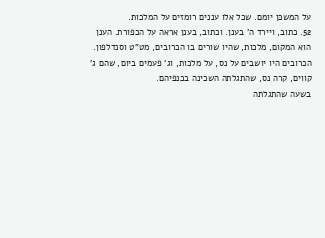על המשכּן יומם. שכל אלו עננים רומזים על המלכות.
52. כתוב, ויירד ה' בענן. וכתוב, בענן אראה על הכפורת. הענן הוא המקום, מלכות, שהיו שורים בו הכרובים, מט"ט וסנדלפון. הכרובים היו יושבים על נס, על מלכות, וג' פעמים ביום, שהם ג' קווים, קרה נס, שהתגלתה השכינה בכנפיהם.
בשעה שהתגלתה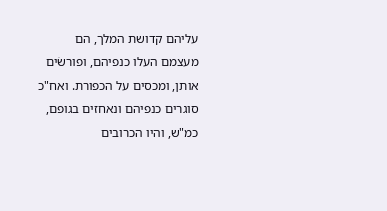עליהם קדושת המלך, הם מעצמם העלו כנפיהם, ופורשׂים אותן, ומכסים על הכפורת. ואח"כ סוגרים כנפיהם ונאחזים בגופם, כמ"ש, והיו הכרובים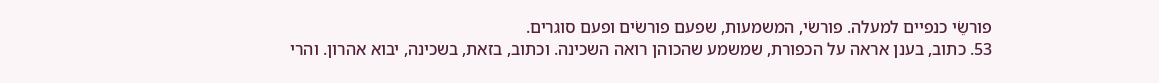פורשֵׂי כנפיים למעלה. פורשׂי, המשמעות, שפעם פורשׂים ופעם סוגרים.
53. כתוב, בענן אראה על הכפורת, שמשמע שהכוהן רואה השכינה. וכתוב, בזאת, בשכינה, יבוא אהרון. והרי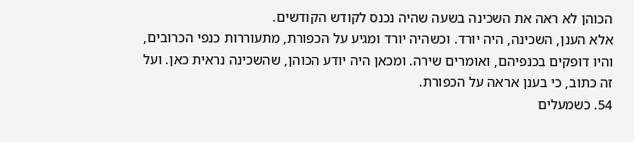הכוהן לא ראה את השכינה בשעה שהיה נכנס לקודש הקודשים.
אלא הענן, השכינה, היה יורד. וכשהיה יורד ומגיע על הכפורת, מתעוררות כנפי הכרובים, והיו דופקים בכנפיהם, ואומרים שירה. ומכאן היה יודע הכוהן, שהשכינה נראית כאן. ועל זה כתוב, כי בענן אראה על הכפורת.
54. כשמעלים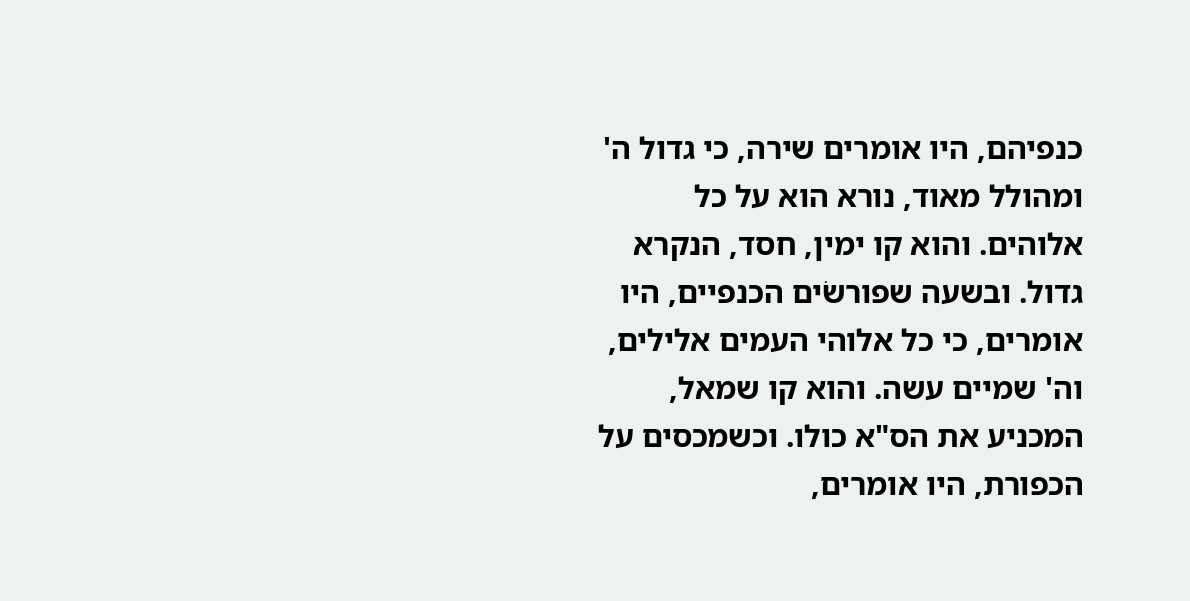כנפיהם, היו אומרים שירה, כי גדול ה' ומהולל מאוד, נורא הוא על כל אלוהים. והוא קו ימין, חסד, הנקרא גדול. ובשעה שפורשׂים הכנפיים, היו אומרים, כי כל אלוהי העמים אלילים, וה' שמיים עשה. והוא קו שמאל, המכניע את הס"א כולו. וכשמכסים על הכפורת, היו אומרים,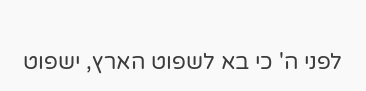לפני ה' כי בא לשפוט הארץ, ישפוט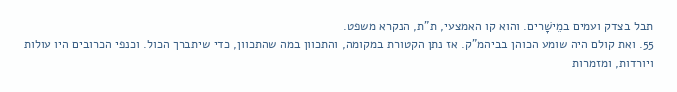תבל בצדק ועמים במֵישָׁרים. והוא קו האמצעי, ת"ת, הנקרא משפט.
55. ואת קולם היה שומע הכוהן בביהמ"ק. אז נתן הקטורת במקומה, והתכוון במה שהתכוון, כדי שיתברך הכול. וכנפי הכרובים היו עולות ויורדות, ומזמרות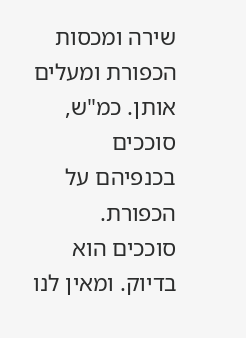שירה ומכסות הכפורת ומעלים אותן. כמ"ש, סוככים בכנפיהם על הכפורת. סוככים הוא בדיוק. ומאין לנו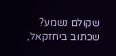שקולם נשמע? שכתוב ביחזקאל,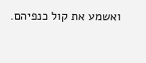ואשמע את קול כנפיהם.